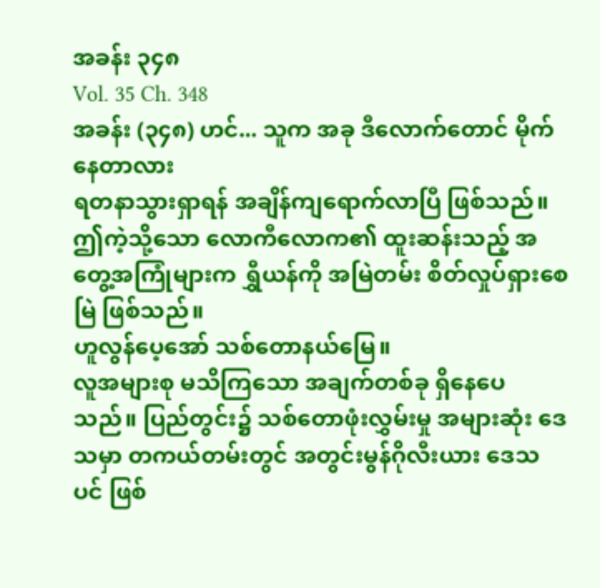အခန်း ၃၄၈
Vol. 35 Ch. 348
အခန်း (၃၄၈) ဟင်... သူက အခု ဒီလောက်တောင် မိုက်နေတာလား
ရတနာသွားရှာရန် အချိန်ကျရောက်လာပြီ ဖြစ်သည်။
ဤကဲ့သို့သော လောကီလောက၏ ထူးဆန်းသည့် အတွေ့အကြုံများက ရွှီယန်ကို အမြဲတမ်း စိတ်လှုပ်ရှားစေမြဲ ဖြစ်သည်။
ဟူလွန်ပေ့အော် သစ်တောနယ်မြေ။
လူအများစု မသိကြသော အချက်တစ်ခု ရှိနေပေသည်။ ပြည်တွင်း၌ သစ်တောဖုံးလွှမ်းမှု အများဆုံး ဒေသမှာ တကယ်တမ်းတွင် အတွင်းမွန်ဂိုလီးယား ဒေသပင် ဖြစ်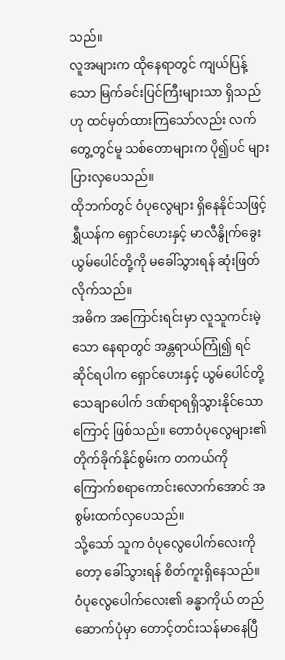သည်။
လူအများက ထိုနေရာတွင် ကျယ်ပြန့်သော မြက်ခင်းပြင်ကြီးများသာ ရှိသည်ဟု ထင်မှတ်ထားကြသော်လည်း လက်တွေ့တွင်မူ သစ်တောများက ပို၍ပင် များပြားလှပေသည်။
ထိုဘက်တွင် ဝံပုလွေများ ရှိနေနိုင်သဖြင့် ရွှီယန်က ရှောင်ဟေးနှင့် မာလီနွိုက်ခွေး ယွမ်ပေါင်တို့ကို မခေါ်သွားရန် ဆုံးဖြတ်လိုက်သည်။
အဓိက အကြောင်းရင်းမှာ လူသူကင်းမဲ့သော နေရာတွင် အန္တရာယ်ကြုံ၍ ရင်ဆိုင်ရပါက ရှောင်ဟေးနှင့် ယွမ်ပေါင်တို့ သေချာပေါက် ဒဏ်ရာရရှိသွားနိုင်သောကြောင့် ဖြစ်သည်။ တောဝံပုလွေများ၏ တိုက်ခိုက်နိုင်စွမ်းက တကယ်ကို ကြောက်စရာကောင်းလောက်အောင် အစွမ်းထက်လှပေသည်။
သို့သော် သူက ဝံပုလွေပေါက်လေးကိုတော့ ခေါ်သွားရန် စိတ်ကူးရှိနေသည်။
ဝံပုလွေပေါက်လေး၏ ခန္ဓာကိုယ် တည်ဆောက်ပုံမှာ တောင့်တင်းသန်မာနေပြီ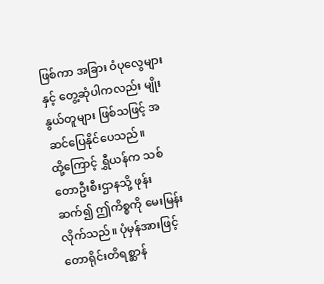ဖြစ်ကာ အခြား ဝံပုလွေများနှင့် တွေ့ဆုံပါကလည်း မျိုးနွယ်တူများ ဖြစ်သဖြင့် အဆင်ပြေနိုင်ပေသည်။
ထို့ကြောင့် ရွှီယန်က သစ်တောဦးစီးဌာနသို့ ဖုန်းဆက်၍ ဤကိစ္စကို မေးမြန်းလိုက်သည်။ ပုံမှန်အားဖြင့် တောရိုင်းတိရစ္ဆာန်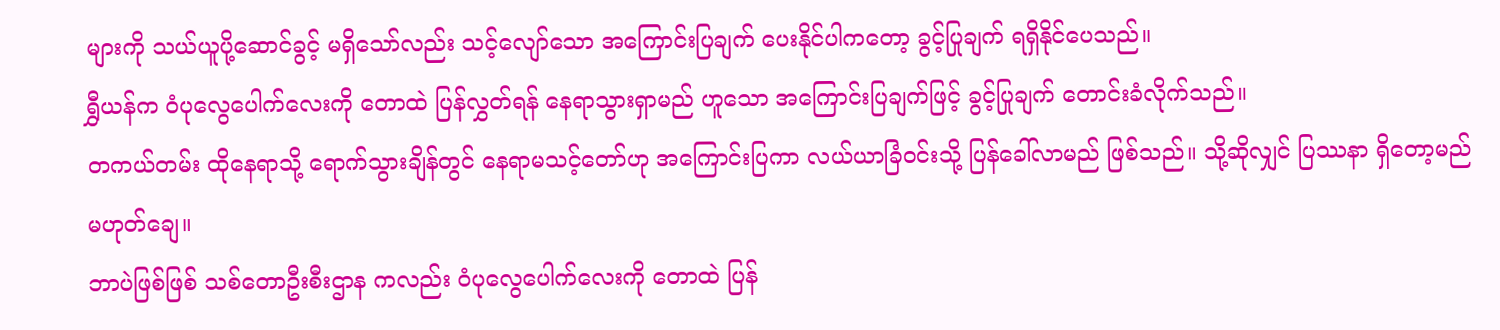များကို သယ်ယူပို့ဆောင်ခွင့် မရှိသော်လည်း သင့်လျော်သော အကြောင်းပြချက် ပေးနိုင်ပါကတော့ ခွင့်ပြုချက် ရရှိနိုင်ပေသည်။
ရွှီယန်က ဝံပုလွေပေါက်လေးကို တောထဲ ပြန်လွှတ်ရန် နေရာသွားရှာမည် ဟူသော အကြောင်းပြချက်ဖြင့် ခွင့်ပြုချက် တောင်းခံလိုက်သည်။
တကယ်တမ်း ထိုနေရာသို့ ရောက်သွားချိန်တွင် နေရာမသင့်တော်ဟု အကြောင်းပြကာ လယ်ယာခြံဝင်းသို့ ပြန်ခေါ်လာမည် ဖြစ်သည်။ သို့ဆိုလျှင် ပြဿနာ ရှိတော့မည် မဟုတ်ချေ။
ဘာပဲဖြစ်ဖြစ် သစ်တောဦးစီးဌာန ကလည်း ဝံပုလွေပေါက်လေးကို တောထဲ ပြန်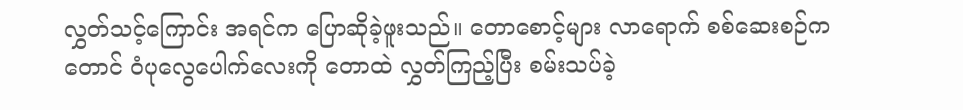လွှတ်သင့်ကြောင်း အရင်က ပြောဆိုခဲ့ဖူးသည်။ တောစောင့်များ လာရောက် စစ်ဆေးစဉ်ကတောင် ဝံပုလွေပေါက်လေးကို တောထဲ လွှတ်ကြည့်ပြီး စမ်းသပ်ခဲ့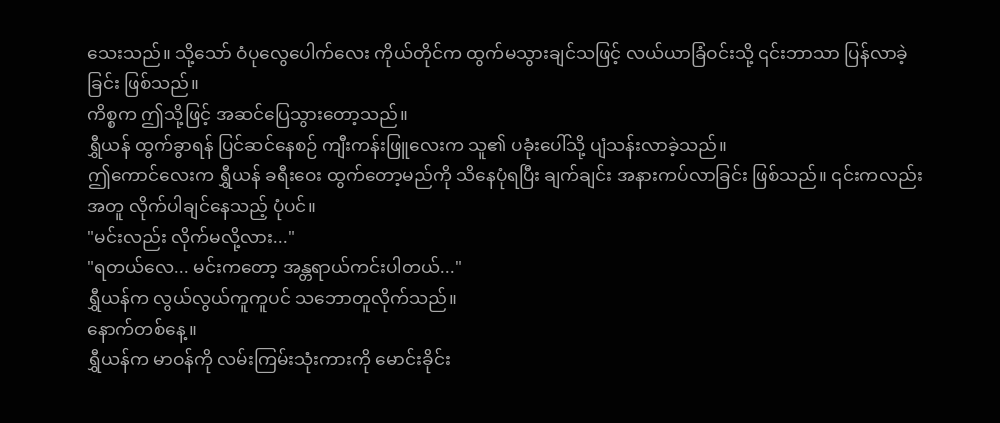သေးသည်။ သို့သော် ဝံပုလွေပေါက်လေး ကိုယ်တိုင်က ထွက်မသွားချင်သဖြင့် လယ်ယာခြံဝင်းသို့ ၎င်းဘာသာ ပြန်လာခဲ့ခြင်း ဖြစ်သည်။
ကိစ္စက ဤသို့ဖြင့် အဆင်ပြေသွားတော့သည်။
ရွှီယန် ထွက်ခွာရန် ပြင်ဆင်နေစဉ် ကျီးကန်းဖြူလေးက သူ၏ ပခုံးပေါ်သို့ ပျံသန်းလာခဲ့သည်။
ဤကောင်လေးက ရွှီယန် ခရီးဝေး ထွက်တော့မည်ကို သိနေပုံရပြီး ချက်ချင်း အနားကပ်လာခြင်း ဖြစ်သည်။ ၎င်းကလည်း အတူ လိုက်ပါချင်နေသည့် ပုံပင်။
"မင်းလည်း လိုက်မလို့လား..."
"ရတယ်လေ... မင်းကတော့ အန္တရာယ်ကင်းပါတယ်..."
ရွှီယန်က လွယ်လွယ်ကူကူပင် သဘောတူလိုက်သည်။
နောက်တစ်နေ့။
ရွှီယန်က မာဝန်ကို လမ်းကြမ်းသုံးကားကို မောင်းခိုင်း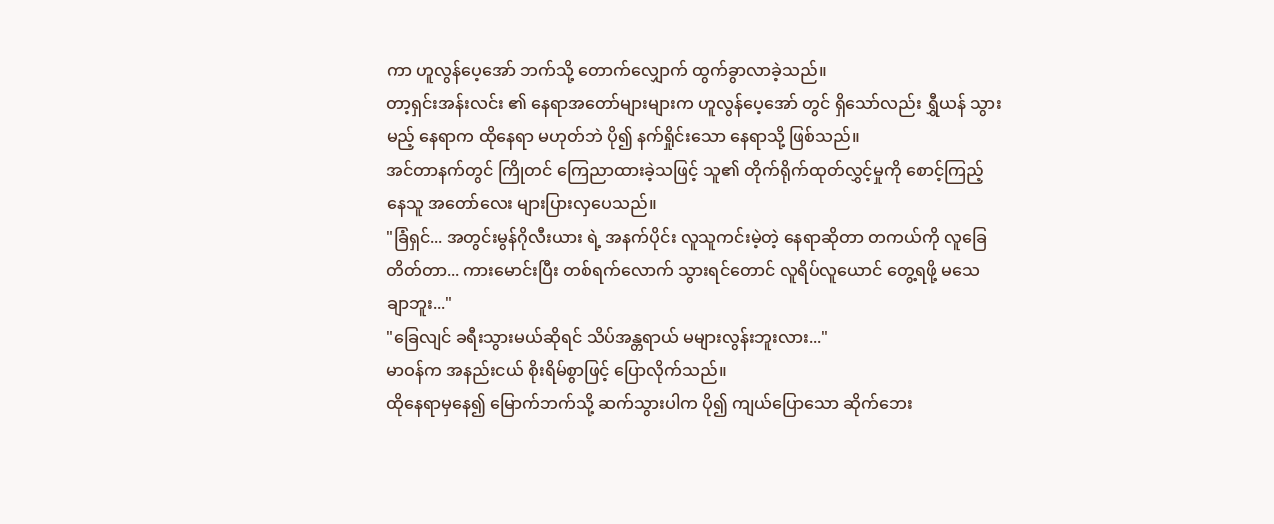ကာ ဟူလွန်ပေ့အော် ဘက်သို့ တောက်လျှောက် ထွက်ခွာလာခဲ့သည်။
တာ့ရှင်းအန်းလင်း ၏ နေရာအတော်များများက ဟူလွန်ပေ့အော် တွင် ရှိသော်လည်း ရွှီယန် သွားမည့် နေရာက ထိုနေရာ မဟုတ်ဘဲ ပို၍ နက်ရှိုင်းသော နေရာသို့ ဖြစ်သည်။
အင်တာနက်တွင် ကြိုတင် ကြေညာထားခဲ့သဖြင့် သူ၏ တိုက်ရိုက်ထုတ်လွှင့်မှုကို စောင့်ကြည့်နေသူ အတော်လေး များပြားလှပေသည်။
"ခြံရှင်... အတွင်းမွန်ဂိုလီးယား ရဲ့ အနက်ပိုင်း လူသူကင်းမဲ့တဲ့ နေရာဆိုတာ တကယ်ကို လူခြေတိတ်တာ... ကားမောင်းပြီး တစ်ရက်လောက် သွားရင်တောင် လူရိပ်လူယောင် တွေ့ရဖို့ မသေချာဘူး..."
"ခြေလျင် ခရီးသွားမယ်ဆိုရင် သိပ်အန္တရာယ် မများလွန်းဘူးလား..."
မာဝန်က အနည်းငယ် စိုးရိမ်စွာဖြင့် ပြောလိုက်သည်။
ထိုနေရာမှနေ၍ မြောက်ဘက်သို့ ဆက်သွားပါက ပို၍ ကျယ်ပြောသော ဆိုက်ဘေး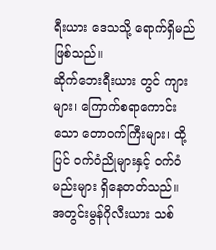ရီးယား ဒေသသို့ ရောက်ရှိမည် ဖြစ်သည်။
ဆိုက်ဘေးရီးယား တွင် ကျားများ၊ ကြောက်စရာကောင်းသော တောဝက်ကြီးများ၊ ထို့ပြင် ဝက်ဝံညိုများနှင့် ဝက်ဝံမည်းများ ရှိနေတတ်သည်။
အတွင်းမွန်ဂိုလီးယား သစ်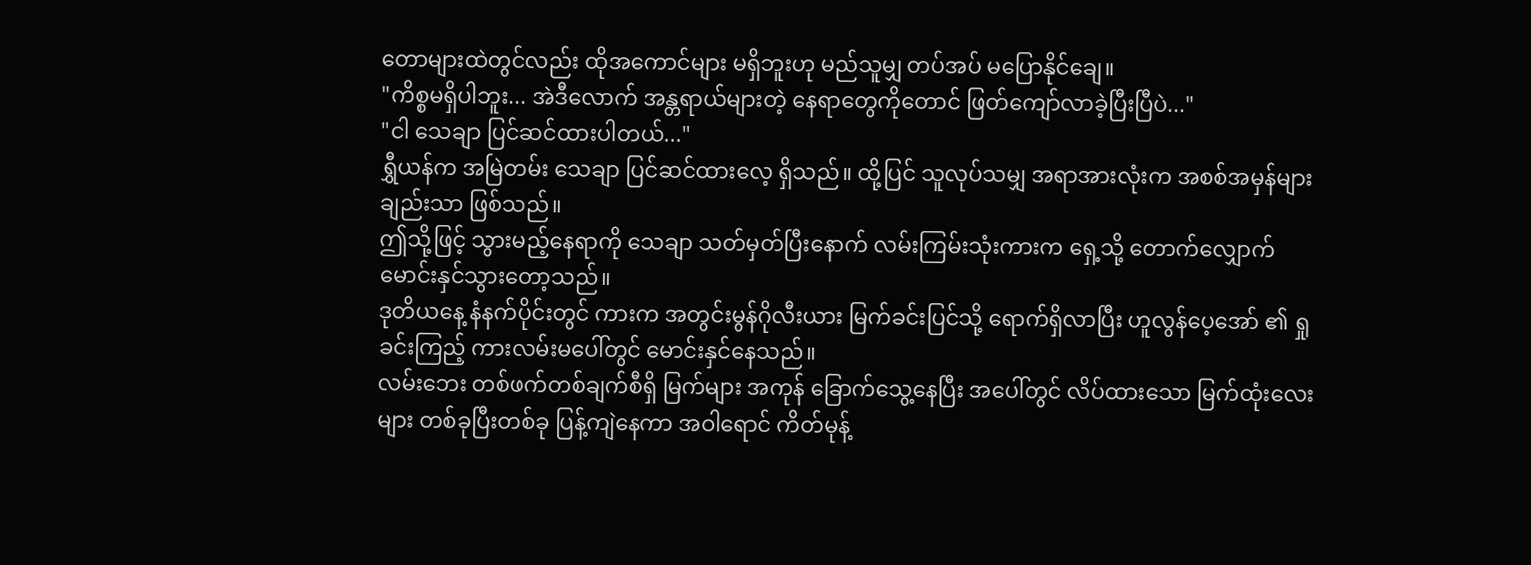တောများထဲတွင်လည်း ထိုအကောင်များ မရှိဘူးဟု မည်သူမျှ တပ်အပ် မပြောနိုင်ချေ။
"ကိစ္စမရှိပါဘူး... အဲဒီလောက် အန္တရာယ်များတဲ့ နေရာတွေကိုတောင် ဖြတ်ကျော်လာခဲ့ပြီးပြီပဲ..."
"ငါ သေချာ ပြင်ဆင်ထားပါတယ်..."
ရွှီယန်က အမြဲတမ်း သေချာ ပြင်ဆင်ထားလေ့ ရှိသည်။ ထို့ပြင် သူလုပ်သမျှ အရာအားလုံးက အစစ်အမှန်များချည်းသာ ဖြစ်သည်။
ဤသို့ဖြင့် သွားမည့်နေရာကို သေချာ သတ်မှတ်ပြီးနောက် လမ်းကြမ်းသုံးကားက ရှေ့သို့ တောက်လျှောက် မောင်းနှင်သွားတော့သည်။
ဒုတိယနေ့ နံနက်ပိုင်းတွင် ကားက အတွင်းမွန်ဂိုလီးယား မြက်ခင်းပြင်သို့ ရောက်ရှိလာပြီး ဟူလွန်ပေ့အော် ၏ ရှုခင်းကြည့် ကားလမ်းမပေါ်တွင် မောင်းနှင်နေသည်။
လမ်းဘေး တစ်ဖက်တစ်ချက်စီရှိ မြက်များ အကုန် ခြောက်သွေ့နေပြီး အပေါ်တွင် လိပ်ထားသော မြက်ထုံးလေးများ တစ်ခုပြီးတစ်ခု ပြန့်ကျဲနေကာ အဝါရောင် ကိတ်မုန့်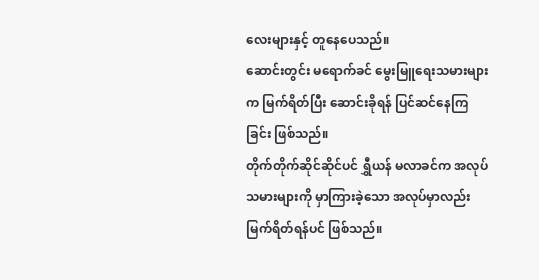လေးများနှင့် တူနေပေသည်။
ဆောင်းတွင်း မရောက်ခင် မွေးမြူရေးသမားများက မြက်ရိတ်ပြီး ဆောင်းခိုရန် ပြင်ဆင်နေကြခြင်း ဖြစ်သည်။
တိုက်တိုက်ဆိုင်ဆိုင်ပင် ရွှီယန် မလာခင်က အလုပ်သမားများကို မှာကြားခဲ့သော အလုပ်မှာလည်း မြက်ရိတ်ရန်ပင် ဖြစ်သည်။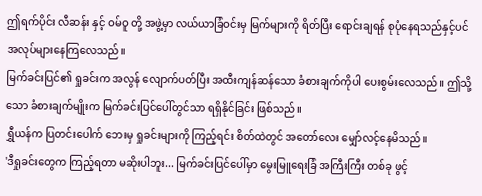ဤရက်ပိုင်း လီဆန်း နှင့် ဝမ်ဝူ တို့ အဖွဲ့မှာ လယ်ယာခြံဝင်းမှ မြက်များကို ရိတ်ပြီး ရောင်းချရန် စုပုံနေရသည်နှင့်ပင် အလုပ်များနေကြလေသည်။
မြက်ခင်းပြင်၏ ရှုခင်းက အလွန် လျောက်ပတ်ပြီး အထီးကျန်ဆန်သော ခံစားချက်ကိုပါ ပေးစွမ်းလေသည်။ ဤသို့သော ခံစားချက်မျိုးက မြက်ခင်းပြင်ပေါ်တွင်သာ ရရှိနိုင်ခြင်း ဖြစ်သည်။
ရွှီယန်က ပြတင်းပေါက် ဘေးမှ ရှုခင်းများကို ကြည့်ရင်း စိတ်ထဲတွင် အတော်လေး မျှော်လင့်နေမိသည်။
'ဒီရှုခင်းတွေက ကြည့်ရတာ မဆိုးပါဘူး... မြက်ခင်းပြင်ပေါ်မှာ မွေးမြူရေးခြံ အကြီးကြီး တစ်ခု ဖွင့်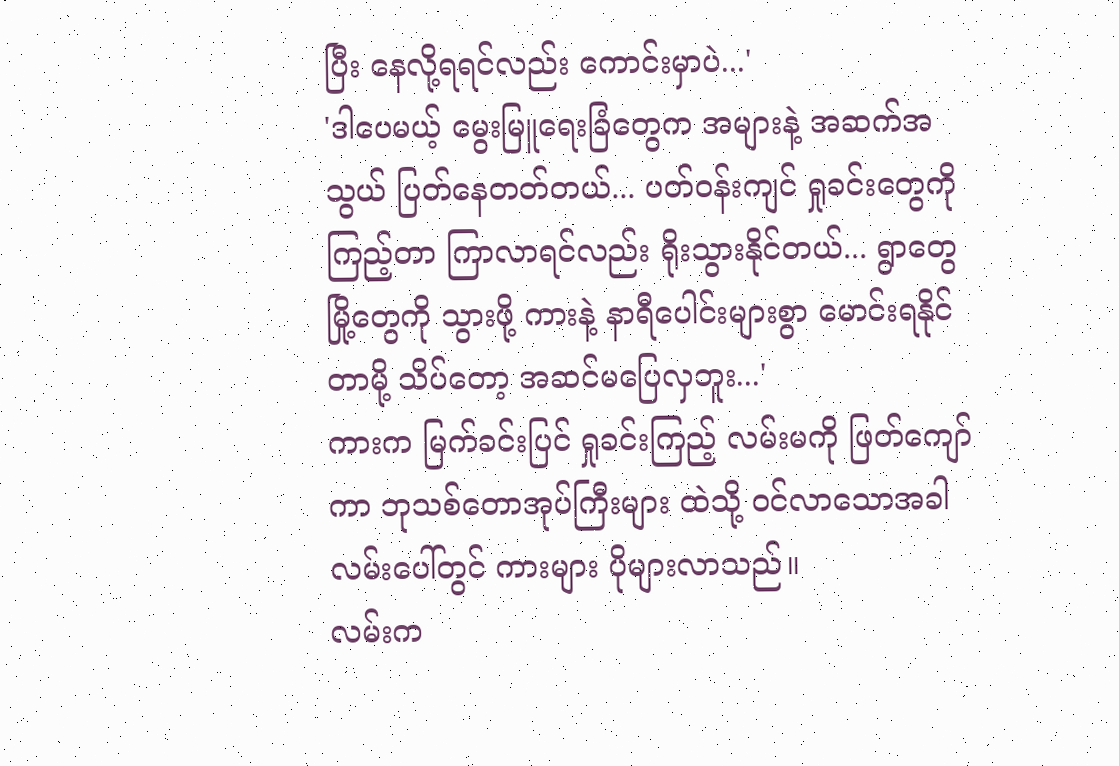ပြီး နေလို့ရရင်လည်း ကောင်းမှာပဲ...'
'ဒါပေမယ့် မွေးမြူရေးခြံတွေက အများနဲ့ အဆက်အသွယ် ပြတ်နေတတ်တယ်... ပတ်ဝန်းကျင် ရှုခင်းတွေကို ကြည့်တာ ကြာလာရင်လည်း ရိုးသွားနိုင်တယ်... ရွာတွေ မြို့တွေကို သွားဖို့ ကားနဲ့ နာရီပေါင်းများစွာ မောင်းရနိုင်တာမို့ သိပ်တော့ အဆင်မပြေလှဘူး...'
ကားက မြက်ခင်းပြင် ရှုခင်းကြည့် လမ်းမကို ဖြတ်ကျော်ကာ ဘုသစ်တောအုပ်ကြီးများ ထဲသို့ ဝင်လာသောအခါ လမ်းပေါ်တွင် ကားများ ပိုများလာသည်။
လမ်းက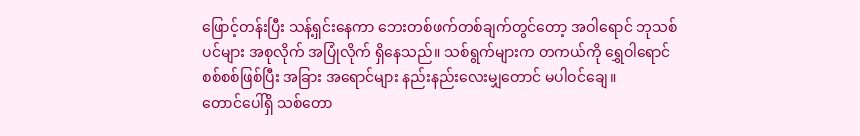ဖြောင့်တန်းပြီး သန့်ရှင်းနေကာ ဘေးတစ်ဖက်တစ်ချက်တွင်တော့ အဝါရောင် ဘုသစ်ပင်များ အစုလိုက် အပြုံလိုက် ရှိနေသည်။ သစ်ရွက်များက တကယ်ကို ရွှေဝါရောင် စစ်စစ်ဖြစ်ပြီး အခြား အရောင်များ နည်းနည်းလေးမျှတောင် မပါဝင်ချေ။
တောင်ပေါ်ရှိ သစ်တော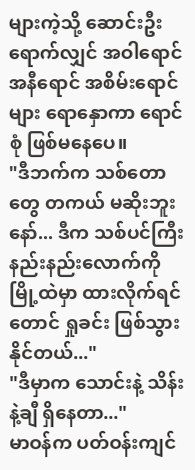များကဲ့သို့ ဆောင်းဦးရောက်လျှင် အဝါရောင် အနီရောင် အစိမ်းရောင်များ ရောနှောကာ ရောင်စုံ ဖြစ်မနေပေ။
"ဒီဘက်က သစ်တောတွေ တကယ် မဆိုးဘူးနော်... ဒီက သစ်ပင်ကြီး နည်းနည်းလောက်ကို မြို့ထဲမှာ ထားလိုက်ရင်တောင် ရှုခင်း ဖြစ်သွားနိုင်တယ်..."
"ဒီမှာက သောင်းနဲ့ သိန်းနဲ့ချီ ရှိနေတာ..."
မာဝန်က ပတ်ဝန်းကျင်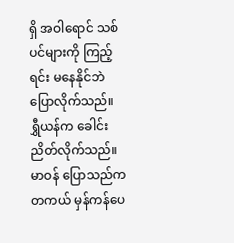ရှိ အဝါရောင် သစ်ပင်များကို ကြည့်ရင်း မနေနိုင်ဘဲ ပြောလိုက်သည်။
ရွှီယန်က ခေါင်းညိတ်လိုက်သည်။ မာဝန် ပြောသည်က တကယ် မှန်ကန်ပေ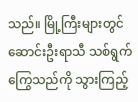သည်။ မြို့ကြီးများတွင် ဆောင်းဦးရာသီ သစ်ရွက်ကြွေသည်ကို သွားကြည့်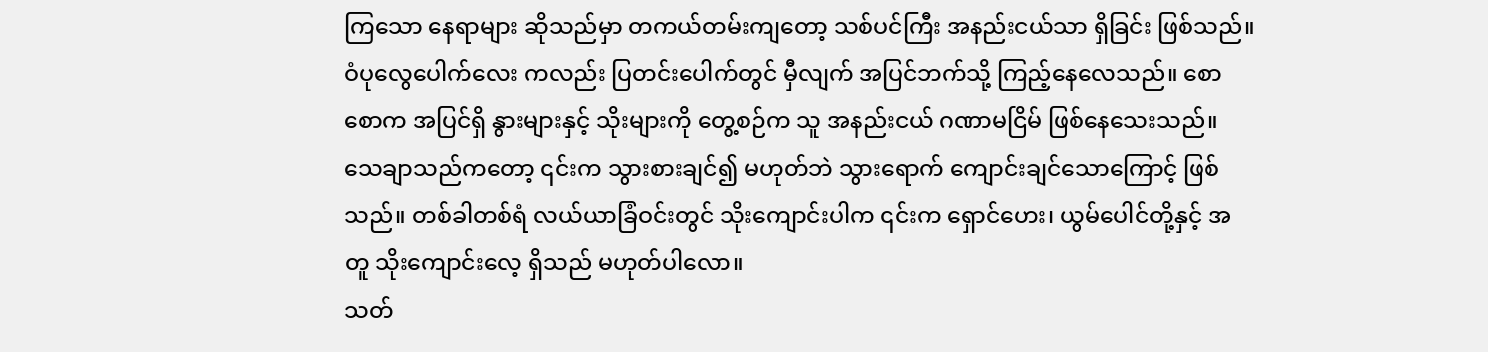ကြသော နေရာများ ဆိုသည်မှာ တကယ်တမ်းကျတော့ သစ်ပင်ကြီး အနည်းငယ်သာ ရှိခြင်း ဖြစ်သည်။
ဝံပုလွေပေါက်လေး ကလည်း ပြတင်းပေါက်တွင် မှီလျက် အပြင်ဘက်သို့ ကြည့်နေလေသည်။ စောစောက အပြင်ရှိ နွားများနှင့် သိုးများကို တွေ့စဉ်က သူ အနည်းငယ် ဂဏာမငြိမ် ဖြစ်နေသေးသည်။
သေချာသည်ကတော့ ၎င်းက သွားစားချင်၍ မဟုတ်ဘဲ သွားရောက် ကျောင်းချင်သောကြောင့် ဖြစ်သည်။ တစ်ခါတစ်ရံ လယ်ယာခြံဝင်းတွင် သိုးကျောင်းပါက ၎င်းက ရှောင်ဟေး၊ ယွမ်ပေါင်တို့နှင့် အတူ သိုးကျောင်းလေ့ ရှိသည် မဟုတ်ပါလော။
သတ်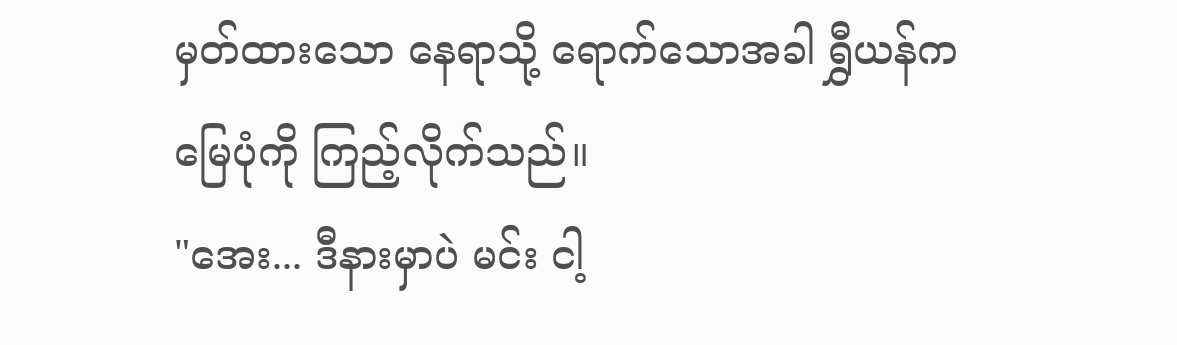မှတ်ထားသော နေရာသို့ ရောက်သောအခါ ရွှီယန်က မြေပုံကို ကြည့်လိုက်သည်။
"အေး... ဒီနားမှာပဲ မင်း ငါ့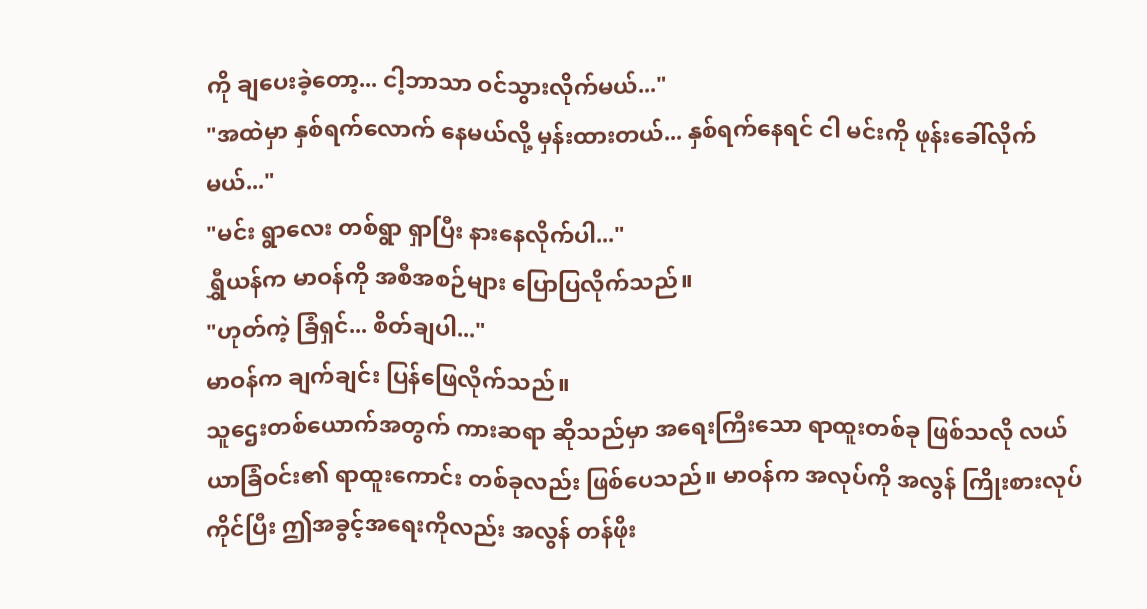ကို ချပေးခဲ့တော့... ငါ့ဘာသာ ဝင်သွားလိုက်မယ်..."
"အထဲမှာ နှစ်ရက်လောက် နေမယ်လို့ မှန်းထားတယ်... နှစ်ရက်နေရင် ငါ မင်းကို ဖုန်းခေါ်လိုက်မယ်..."
"မင်း ရွာလေး တစ်ရွာ ရှာပြီး နားနေလိုက်ပါ..."
ရွှီယန်က မာဝန်ကို အစီအစဉ်များ ပြောပြလိုက်သည်။
"ဟုတ်ကဲ့ ခြံရှင်... စိတ်ချပါ..."
မာဝန်က ချက်ချင်း ပြန်ဖြေလိုက်သည်။
သူဌေးတစ်ယောက်အတွက် ကားဆရာ ဆိုသည်မှာ အရေးကြီးသော ရာထူးတစ်ခု ဖြစ်သလို လယ်ယာခြံဝင်း၏ ရာထူးကောင်း တစ်ခုလည်း ဖြစ်ပေသည်။ မာဝန်က အလုပ်ကို အလွန် ကြိုးစားလုပ်ကိုင်ပြီး ဤအခွင့်အရေးကိုလည်း အလွန် တန်ဖိုး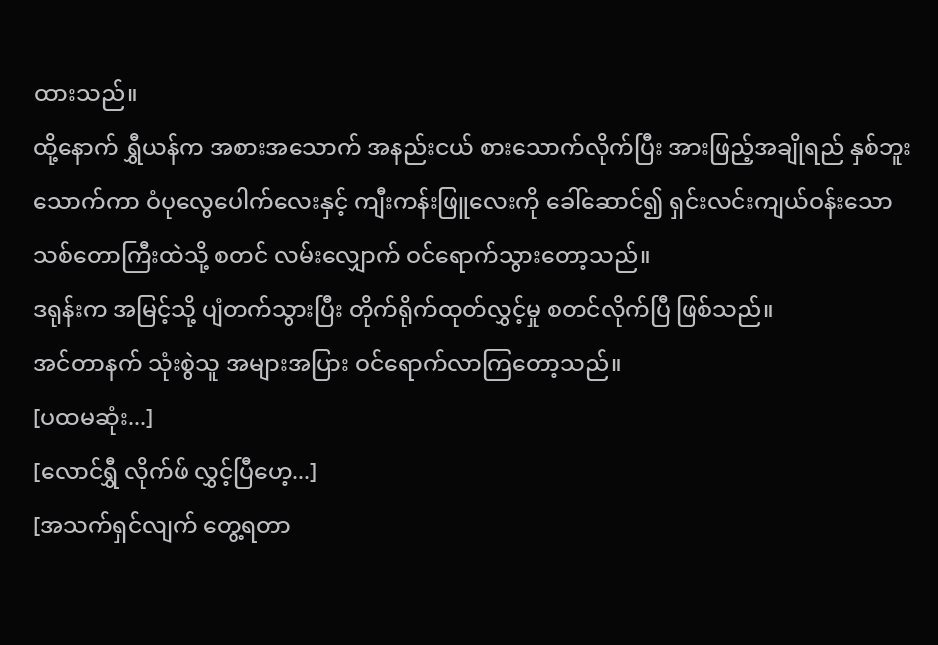ထားသည်။
ထို့နောက် ရွှီယန်က အစားအသောက် အနည်းငယ် စားသောက်လိုက်ပြီး အားဖြည့်အချိုရည် နှစ်ဘူး သောက်ကာ ဝံပုလွေပေါက်လေးနှင့် ကျီးကန်းဖြူလေးကို ခေါ်ဆောင်၍ ရှင်းလင်းကျယ်ဝန်းသော သစ်တောကြီးထဲသို့ စတင် လမ်းလျှောက် ဝင်ရောက်သွားတော့သည်။
ဒရုန်းက အမြင့်သို့ ပျံတက်သွားပြီး တိုက်ရိုက်ထုတ်လွှင့်မှု စတင်လိုက်ပြီ ဖြစ်သည်။
အင်တာနက် သုံးစွဲသူ အများအပြား ဝင်ရောက်လာကြတော့သည်။
[ပထမဆုံး...]
[လောင်ရွှီ လိုက်ဖ် လွှင့်ပြီဟေ့...]
[အသက်ရှင်လျက် တွေ့ရတာ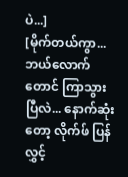ပဲ...]
[မိုက်တယ်ကွာ... ဘယ်လောက်တောင် ကြာသွားပြီလဲ... နောက်ဆုံးတော့ လိုက်ဖ် ပြန်လွှင့်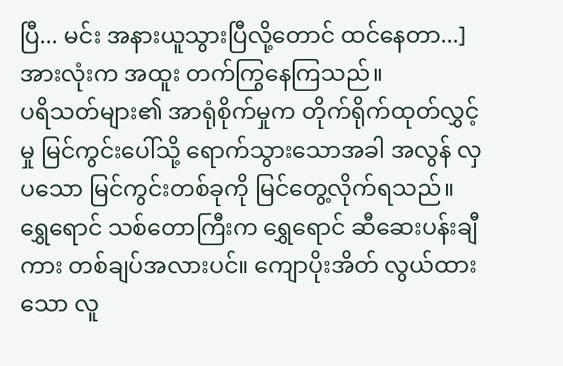ပြီ... မင်း အနားယူသွားပြီလို့တောင် ထင်နေတာ...]
အားလုံးက အထူး တက်ကြွနေကြသည်။
ပရိသတ်များ၏ အာရုံစိုက်မှုက တိုက်ရိုက်ထုတ်လွှင့်မှု မြင်ကွင်းပေါ်သို့ ရောက်သွားသောအခါ အလွန် လှပသော မြင်ကွင်းတစ်ခုကို မြင်တွေ့လိုက်ရသည်။ ရွှေရောင် သစ်တောကြီးက ရွှေရောင် ဆီဆေးပန်းချီကား တစ်ချပ်အလားပင်။ ကျောပိုးအိတ် လွယ်ထားသော လူ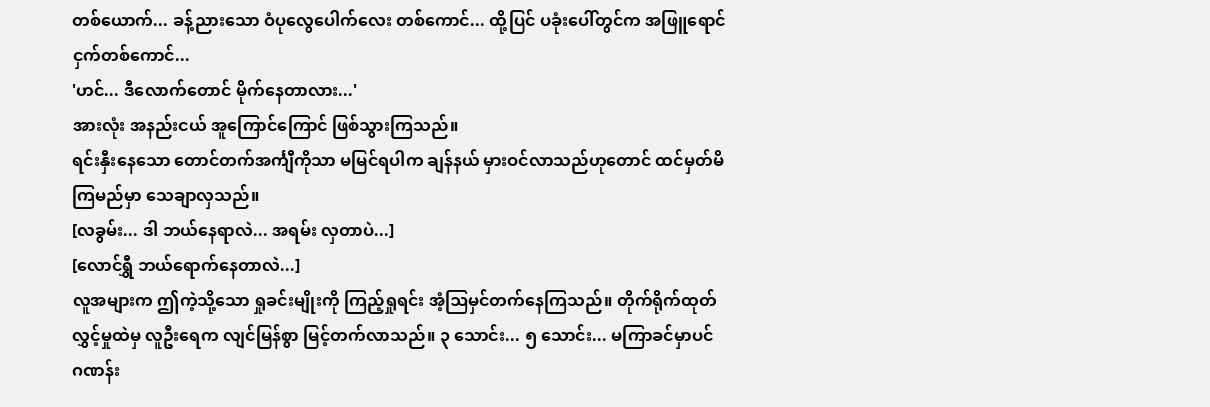တစ်ယောက်... ခန့်ညားသော ဝံပုလွေပေါက်လေး တစ်ကောင်... ထို့ပြင် ပခုံးပေါ်တွင်က အဖြူရောင် ငှက်တစ်ကောင်...
'ဟင်... ဒီလောက်တောင် မိုက်နေတာလား...'
အားလုံး အနည်းငယ် အူကြောင်ကြောင် ဖြစ်သွားကြသည်။
ရင်းနှီးနေသော တောင်တက်အင်္ကျီကိုသာ မမြင်ရပါက ချန်နယ် မှားဝင်လာသည်ဟုတောင် ထင်မှတ်မိကြမည်မှာ သေချာလှသည်။
[လခွမ်း... ဒါ ဘယ်နေရာလဲ... အရမ်း လှတာပဲ...]
[လောင်ရွှီ ဘယ်ရောက်နေတာလဲ...]
လူအများက ဤကဲ့သို့သော ရှုခင်းမျိုးကို ကြည့်ရှုရင်း အံ့ဩမှင်တက်နေကြသည်။ တိုက်ရိုက်ထုတ်လွှင့်မှုထဲမှ လူဦးရေက လျင်မြန်စွာ မြင့်တက်လာသည်။ ၃ သောင်း... ၅ သောင်း... မကြာခင်မှာပင် ဂဏန်း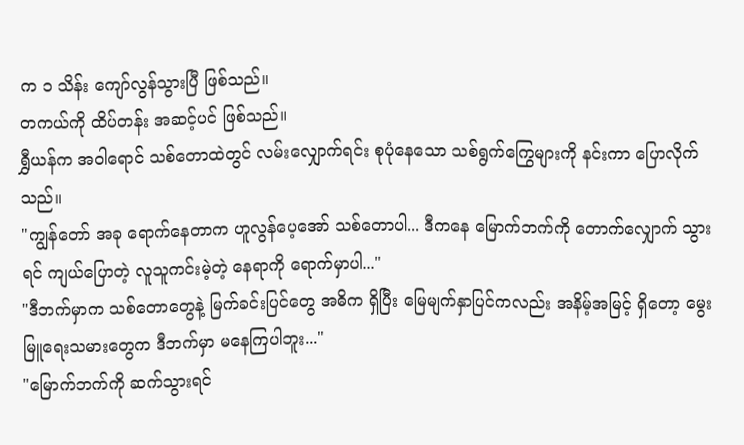က ၁ သိန်း ကျော်လွန်သွားပြီ ဖြစ်သည်။
တကယ်ကို ထိပ်တန်း အဆင့်ပင် ဖြစ်သည်။
ရွှီယန်က အဝါရောင် သစ်တောထဲတွင် လမ်းလျှောက်ရင်း စုပုံနေသော သစ်ရွက်ကြွေများကို နင်းကာ ပြောလိုက်သည်။
"ကျွန်တော် အခု ရောက်နေတာက ဟူလွန်ပေ့အော် သစ်တောပါ... ဒီကနေ မြောက်ဘက်ကို တောက်လျှောက် သွားရင် ကျယ်ပြောတဲ့ လူသူကင်းမဲ့တဲ့ နေရာကို ရောက်မှာပါ..."
"ဒီဘက်မှာက သစ်တောတွေနဲ့ မြက်ခင်းပြင်တွေ အဓိက ရှိပြီး မြေမျက်နှာပြင်ကလည်း အနိမ့်အမြင့် ရှိတော့ မွေးမြူရေးသမားတွေက ဒီဘက်မှာ မနေကြပါဘူး..."
"မြောက်ဘက်ကို ဆက်သွားရင်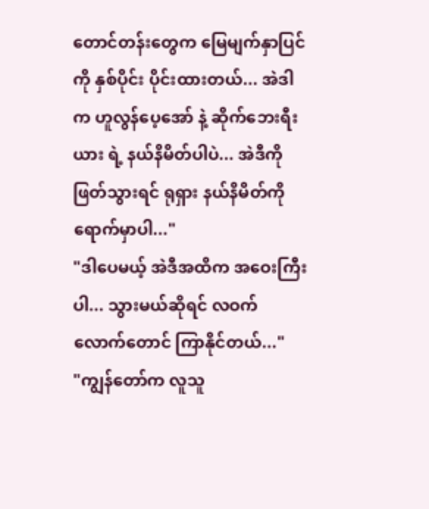တောင်တန်းတွေက မြေမျက်နှာပြင်ကို နှစ်ပိုင်း ပိုင်းထားတယ်... အဲဒါက ဟူလွန်ပေ့အော် နဲ့ ဆိုက်ဘေးရီးယား ရဲ့ နယ်နိမိတ်ပါပဲ... အဲဒီကို ဖြတ်သွားရင် ရုရှား နယ်နိမိတ်ကို ရောက်မှာပါ..."
"ဒါပေမယ့် အဲဒီအထိက အဝေးကြီးပါ... သွားမယ်ဆိုရင် လဝက်လောက်တောင် ကြာနိုင်တယ်..."
"ကျွန်တော်က လူသူ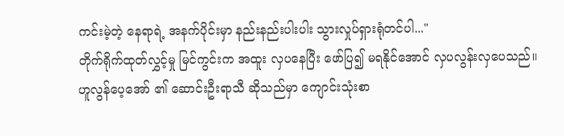ကင်းမဲ့တဲ့ နေရာရဲ့ အနက်ပိုင်းမှာ နည်းနည်းပါးပါး သွားလှုပ်ရှားရုံတင်ပါ..."
တိုက်ရိုက်ထုတ်လွှင့်မှု မြင်ကွင်းက အထူး လှပနေပြီး ဖော်ပြ၍ မရနိုင်အောင် လှပလွန်းလှပေသည်။
ဟူလွန်ပေ့အော် ၏ ဆောင်းဦးရာသီ ဆိုသည်မှာ ကျောင်းသုံးစာ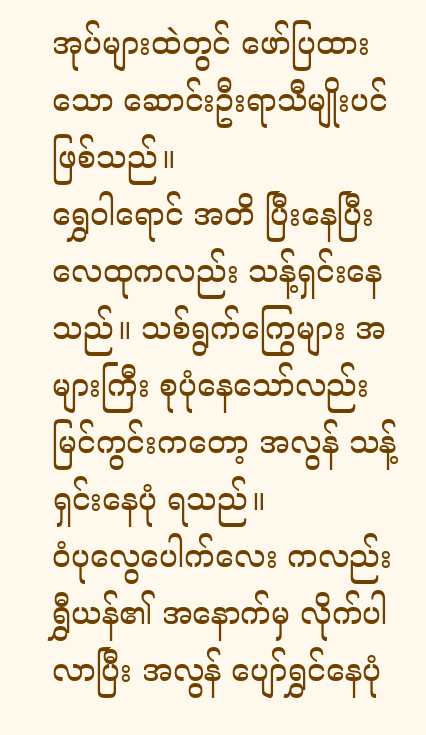အုပ်များထဲတွင် ဖော်ပြထားသော ဆောင်းဦးရာသီမျိုးပင် ဖြစ်သည်။
ရွှေဝါရောင် အတိ ပြီးနေပြီး လေထုကလည်း သန့်ရှင်းနေသည်။ သစ်ရွက်ကြွေများ အများကြီး စုပုံနေသော်လည်း မြင်ကွင်းကတော့ အလွန် သန့်ရှင်းနေပုံ ရသည်။
ဝံပုလွေပေါက်လေး ကလည်း ရွှီယန်၏ အနောက်မှ လိုက်ပါလာပြီး အလွန် ပျော်ရွှင်နေပုံ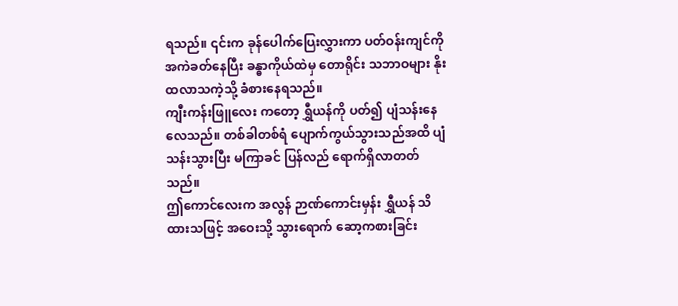ရသည်။ ၎င်းက ခုန်ပေါက်ပြေးလွှားကာ ပတ်ဝန်းကျင်ကို အကဲခတ်နေပြီး ခန္ဓာကိုယ်ထဲမှ တောရိုင်း သဘာဝများ နိုးထလာသကဲ့သို့ ခံစားနေရသည်။
ကျီးကန်းဖြူလေး ကတော့ ရွှီယန်ကို ပတ်၍ ပျံသန်းနေလေသည်။ တစ်ခါတစ်ရံ ပျောက်ကွယ်သွားသည်အထိ ပျံသန်းသွားပြီး မကြာခင် ပြန်လည် ရောက်ရှိလာတတ်သည်။
ဤကောင်လေးက အလွန် ဉာဏ်ကောင်းမှန်း ရွှီယန် သိထားသဖြင့် အဝေးသို့ သွားရောက် ဆော့ကစားခြင်း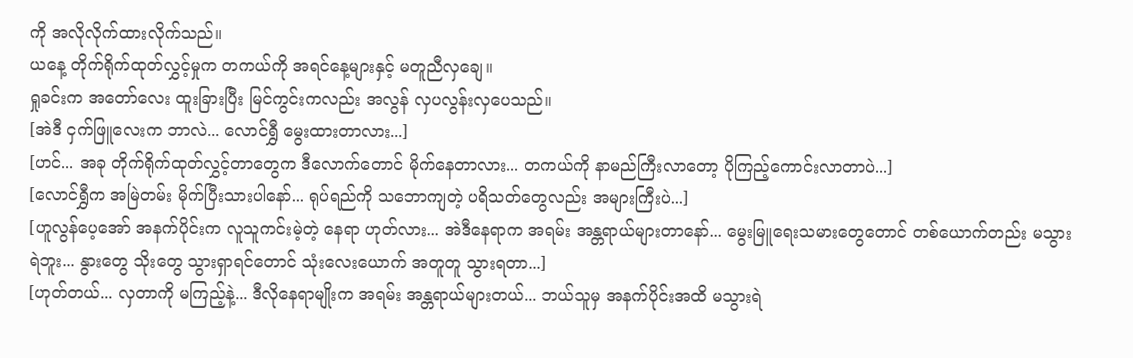ကို အလိုလိုက်ထားလိုက်သည်။
ယနေ့ တိုက်ရိုက်ထုတ်လွှင့်မှုက တကယ်ကို အရင်နေ့များနှင့် မတူညီလှချေ။
ရှုခင်းက အတော်လေး ထူးခြားပြီး မြင်ကွင်းကလည်း အလွန် လှပလွန်းလှပေသည်။
[အဲဒီ ငှက်ဖြူလေးက ဘာလဲ... လောင်ရွှီ မွေးထားတာလား...]
[ဟင်... အခု တိုက်ရိုက်ထုတ်လွှင့်တာတွေက ဒီလောက်တောင် မိုက်နေတာလား... တကယ်ကို နာမည်ကြီးလာတော့ ပိုကြည့်ကောင်းလာတာပဲ...]
[လောင်ရွှီက အမြဲတမ်း မိုက်ပြီးသားပါနော်... ရုပ်ရည်ကို သဘောကျတဲ့ ပရိသတ်တွေလည်း အများကြီးပဲ...]
[ဟူလွန်ပေ့အော် အနက်ပိုင်းက လူသူကင်းမဲ့တဲ့ နေရာ ဟုတ်လား... အဲဒီနေရာက အရမ်း အန္တရာယ်များတာနော်... မွေးမြူရေးသမားတွေတောင် တစ်ယောက်တည်း မသွားရဲဘူး... နွားတွေ သိုးတွေ သွားရှာရင်တောင် သုံးလေးယောက် အတူတူ သွားရတာ...]
[ဟုတ်တယ်... လှတာကို မကြည့်နဲ့... ဒီလိုနေရာမျိုးက အရမ်း အန္တရာယ်များတယ်... ဘယ်သူမှ အနက်ပိုင်းအထိ မသွားရဲ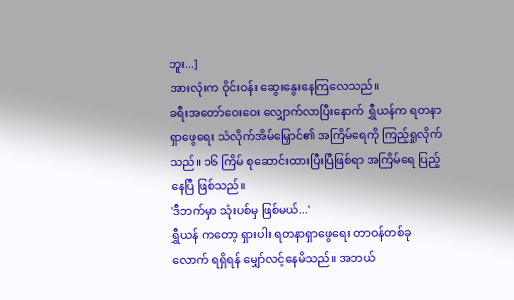ဘူး...]
အားလုံးက ဝိုင်းဝန်း ဆွေးနွေးနေကြလေသည်။
ခရီးအတော်ဝေးဝေး လျှောက်လာပြီးနောက် ရွှီယန်က ရတနာရှာဖွေရေး သံလိုက်အိမ်မြှောင်၏ အကြိမ်ရေကို ကြည့်ရှုလိုက်သည်။ ၁၆ ကြိမ် စုဆောင်းထားပြီးပြီဖြစ်ရာ အကြိမ်ရေ ပြည့်နေပြီ ဖြစ်သည်။
'ဒီဘက်မှာ သုံးပစ်မှ ဖြစ်မယ်...'
ရွှီယန် ကတော့ ရှားပါး ရတနာရှာဖွေရေး တာဝန်တစ်ခုလောက် ရရှိရန် မျှော်လင့်နေမိသည်။ အဘယ်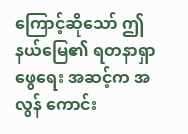ကြောင့်ဆိုသော် ဤနယ်မြေ၏ ရတနာရှာဖွေရေး အဆင့်က အလွန် ကောင်း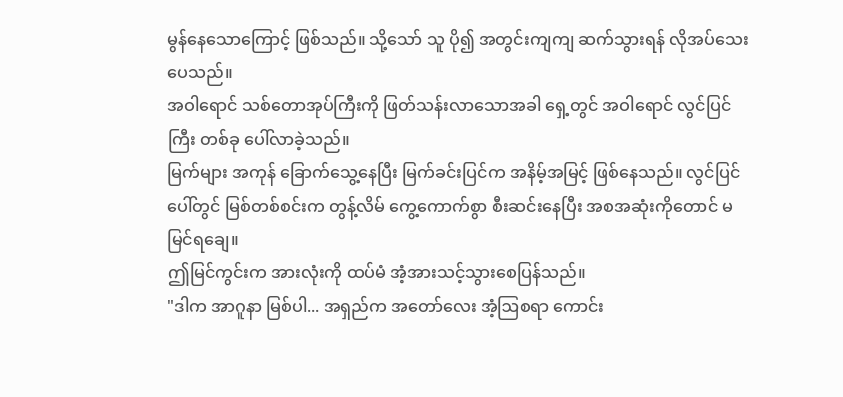မွန်နေသောကြောင့် ဖြစ်သည်။ သို့သော် သူ ပို၍ အတွင်းကျကျ ဆက်သွားရန် လိုအပ်သေးပေသည်။
အဝါရောင် သစ်တောအုပ်ကြီးကို ဖြတ်သန်းလာသောအခါ ရှေ့တွင် အဝါရောင် လွင်ပြင်ကြီး တစ်ခု ပေါ်လာခဲ့သည်။
မြက်များ အကုန် ခြောက်သွေ့နေပြီး မြက်ခင်းပြင်က အနိမ့်အမြင့် ဖြစ်နေသည်။ လွင်ပြင်ပေါ်တွင် မြစ်တစ်စင်းက တွန့်လိမ် ကွေ့ကောက်စွာ စီးဆင်းနေပြီး အစအဆုံးကိုတောင် မမြင်ရချေ။
ဤမြင်ကွင်းက အားလုံးကို ထပ်မံ အံ့အားသင့်သွားစေပြန်သည်။
"ဒါက အာဂူနာ မြစ်ပါ... အရှည်က အတော်လေး အံ့ဩစရာ ကောင်း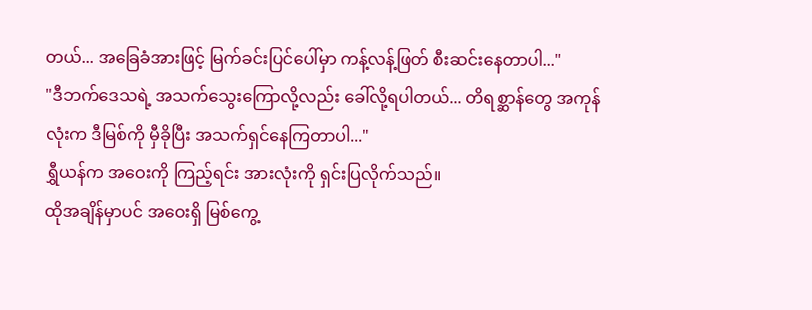တယ်... အခြေခံအားဖြင့် မြက်ခင်းပြင်ပေါ်မှာ ကန့်လန့်ဖြတ် စီးဆင်းနေတာပါ..."
"ဒီဘက်ဒေသရဲ့ အသက်သွေးကြောလို့လည်း ခေါ်လို့ရပါတယ်... တိရစ္ဆာန်တွေ အကုန်လုံးက ဒီမြစ်ကို မှီခိုပြီး အသက်ရှင်နေကြတာပါ..."
ရွှီယန်က အဝေးကို ကြည့်ရင်း အားလုံးကို ရှင်းပြလိုက်သည်။
ထိုအချိန်မှာပင် အဝေးရှိ မြစ်ကွေ့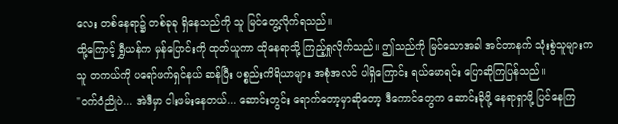လေး တစ်နေရာ၌ တစ်ခုခု ရှိနေသည်ကို သူ မြင်တွေ့လိုက်ရသည်။
ထို့ကြောင့် ရွှီယန်က မှန်ပြောင်းကို ထုတ်ယူကာ ထိုနေရာသို့ ကြည့်ရှုလိုက်သည်။ ဤသည်ကို မြင်သောအခါ အင်တာနက် သုံးစွဲသူများက သူ တကယ်ကို ပရော်ဖက်ရှင်နယ် ဆန်ပြီး ပစ္စည်းကိရိယာများ အစုံအလင် ပါရှိကြောင်း ရယ်မောရင်း ပြောဆိုကြပြန်သည်။
"ဝက်ဝံညိုပဲ... အဲဒီမှာ ငါးဖမ်းနေတယ်... ဆောင်းတွင်း ရောက်တော့မှာဆိုတော့ ဒီကောင်တွေက ဆောင်းခိုဖို့ နေရာရှာဖို့ ပြင်နေကြ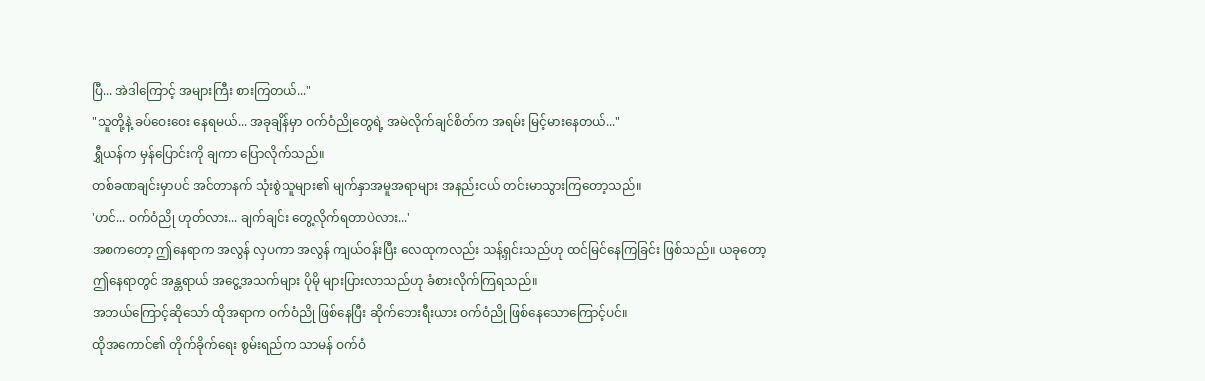ပြီ... အဲဒါကြောင့် အများကြီး စားကြတယ်..."
"သူတို့နဲ့ ခပ်ဝေးဝေး နေရမယ်... အခုချိန်မှာ ဝက်ဝံညိုတွေရဲ့ အမဲလိုက်ချင်စိတ်က အရမ်း မြင့်မားနေတယ်..."
ရွှီယန်က မှန်ပြောင်းကို ချကာ ပြောလိုက်သည်။
တစ်ခဏချင်းမှာပင် အင်တာနက် သုံးစွဲသူများ၏ မျက်နှာအမူအရာများ အနည်းငယ် တင်းမာသွားကြတော့သည်။
'ဟင်... ဝက်ဝံညို ဟုတ်လား... ချက်ချင်း တွေ့လိုက်ရတာပဲလား...'
အစကတော့ ဤနေရာက အလွန် လှပကာ အလွန် ကျယ်ဝန်းပြီး လေထုကလည်း သန့်ရှင်းသည်ဟု ထင်မြင်နေကြခြင်း ဖြစ်သည်။ ယခုတော့ ဤနေရာတွင် အန္တရာယ် အငွေ့အသက်များ ပိုမို များပြားလာသည်ဟု ခံစားလိုက်ကြရသည်။
အဘယ်ကြောင့်ဆိုသော် ထိုအရာက ဝက်ဝံညို ဖြစ်နေပြီး ဆိုက်ဘေးရီးယား ဝက်ဝံညို ဖြစ်နေသောကြောင့်ပင်။
ထိုအကောင်၏ တိုက်ခိုက်ရေး စွမ်းရည်က သာမန် ဝက်ဝံ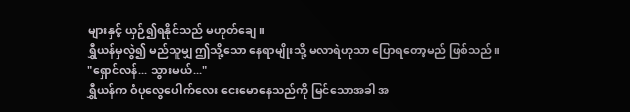များနှင့် ယှဉ်၍ရနိုင်သည် မဟုတ်ချေ။
ရွှီယန်မှလွဲ၍ မည်သူမျှ ဤသို့သော နေရာမျိုးသို့ မလာရဲဟုသာ ပြောရတော့မည် ဖြစ်သည်။
"ရှောင်လန်... သွားမယ်..."
ရွှီယန်က ဝံပုလွေပေါက်လေး ငေးမောနေသည်ကို မြင်သောအခါ အ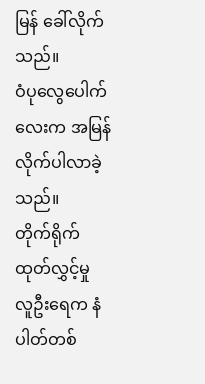မြန် ခေါ်လိုက်သည်။
ဝံပုလွေပေါက်လေးက အမြန် လိုက်ပါလာခဲ့သည်။
တိုက်ရိုက်ထုတ်လွှင့်မှု လူဦးရေက နံပါတ်တစ်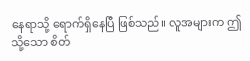နေရာသို့ ရောက်ရှိနေပြီ ဖြစ်သည်။ လူအများက ဤသို့သော စိတ်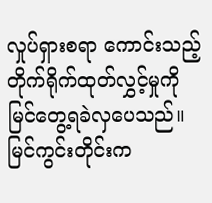လှုပ်ရှားစရာ ကောင်းသည့် တိုက်ရိုက်ထုတ်လွှင့်မှုကို မြင်တွေ့ရခဲလှပေသည်။
မြင်ကွင်းတိုင်းက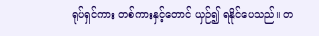ရုပ်ရှင်ကား တစ်ကားနှင့်တောင် ယှဉ်၍ ရနိုင်ပေသည်။ တ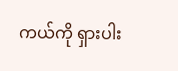ကယ်ကို ရှားပါး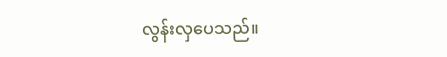လွန်းလှပေသည်။